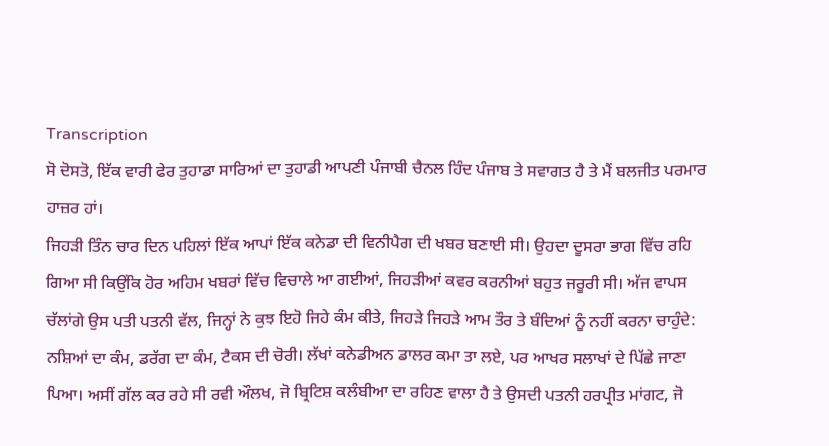Transcription
ਸੋ ਦੋਸਤੋ, ਇੱਕ ਵਾਰੀ ਫੇਰ ਤੁਹਾਡਾ ਸਾਰਿਆਂ ਦਾ ਤੁਹਾਡੀ ਆਪਣੀ ਪੰਜਾਬੀ ਚੈਨਲ ਹਿੰਦ ਪੰਜਾਬ ਤੇ ਸਵਾਗਤ ਹੈ ਤੇ ਮੈਂ ਬਲਜੀਤ ਪਰਮਾਰ ਹਾਜ਼ਰ ਹਾਂ।
ਜਿਹੜੀ ਤਿੰਨ ਚਾਰ ਦਿਨ ਪਹਿਲਾਂ ਇੱਕ ਆਪਾਂ ਇੱਕ ਕਨੇਡਾ ਦੀ ਵਿਨੀਪੈਗ ਦੀ ਖਬਰ ਬਣਾਈ ਸੀ। ਉਹਦਾ ਦੂਸਰਾ ਭਾਗ ਵਿੱਚ ਰਹਿ ਗਿਆ ਸੀ ਕਿਉਂਕਿ ਹੋਰ ਅਹਿਮ ਖਬਰਾਂ ਵਿੱਚ ਵਿਚਾਲੇ ਆ ਗਈਆਂ, ਜਿਹੜੀਆਂ ਕਵਰ ਕਰਨੀਆਂ ਬਹੁਤ ਜਰੂਰੀ ਸੀ। ਅੱਜ ਵਾਪਸ ਚੱਲਾਂਗੇ ਉਸ ਪਤੀ ਪਤਨੀ ਵੱਲ, ਜਿਨ੍ਹਾਂ ਨੇ ਕੁਝ ਇਹੋ ਜਿਹੇ ਕੰਮ ਕੀਤੇ, ਜਿਹੜੇ ਜਿਹੜੇ ਆਮ ਤੌਰ ਤੇ ਬੰਦਿਆਂ ਨੂੰ ਨਹੀਂ ਕਰਨਾ ਚਾਹੁੰਦੇ: ਨਸ਼ਿਆਂ ਦਾ ਕੰਮ, ਡਰੱਗ ਦਾ ਕੰਮ, ਟੈਕਸ ਦੀ ਚੋਰੀ। ਲੱਖਾਂ ਕਨੇਡੀਅਨ ਡਾਲਰ ਕਮਾ ਤਾ ਲਏ, ਪਰ ਆਖਰ ਸਲਾਖਾਂ ਦੇ ਪਿੱਛੇ ਜਾਣਾ ਪਿਆ। ਅਸੀਂ ਗੱਲ ਕਰ ਰਹੇ ਸੀ ਰਵੀ ਔਲਖ, ਜੋ ਬ੍ਰਿਟਿਸ਼ ਕਲੰਬੀਆ ਦਾ ਰਹਿਣ ਵਾਲਾ ਹੈ ਤੇ ਉਸਦੀ ਪਤਨੀ ਹਰਪ੍ਰੀਤ ਮਾਂਗਟ, ਜੋ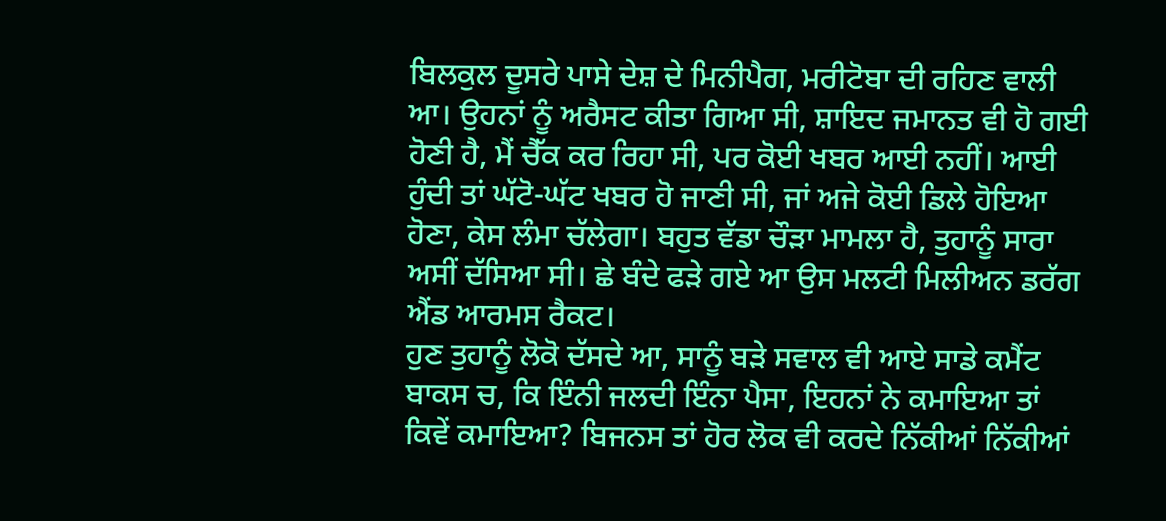ਬਿਲਕੁਲ ਦੂਸਰੇ ਪਾਸੇ ਦੇਸ਼ ਦੇ ਮਿਨੀਪੈਗ, ਮਰੀਟੋਬਾ ਦੀ ਰਹਿਣ ਵਾਲੀ ਆ। ਉਹਨਾਂ ਨੂੰ ਅਰੈਸਟ ਕੀਤਾ ਗਿਆ ਸੀ, ਸ਼ਾਇਦ ਜਮਾਨਤ ਵੀ ਹੋ ਗਈ ਹੋਣੀ ਹੈ, ਮੈਂ ਚੈੱਕ ਕਰ ਰਿਹਾ ਸੀ, ਪਰ ਕੋਈ ਖਬਰ ਆਈ ਨਹੀਂ। ਆਈ ਹੁੰਦੀ ਤਾਂ ਘੱਟੋ-ਘੱਟ ਖਬਰ ਹੋ ਜਾਣੀ ਸੀ, ਜਾਂ ਅਜੇ ਕੋਈ ਡਿਲੇ ਹੋਇਆ ਹੋਣਾ, ਕੇਸ ਲੰਮਾ ਚੱਲੇਗਾ। ਬਹੁਤ ਵੱਡਾ ਚੌੜਾ ਮਾਮਲਾ ਹੈ, ਤੁਹਾਨੂੰ ਸਾਰਾ ਅਸੀਂ ਦੱਸਿਆ ਸੀ। ਛੇ ਬੰਦੇ ਫੜੇ ਗਏ ਆ ਉਸ ਮਲਟੀ ਮਿਲੀਅਨ ਡਰੱਗ ਐਂਡ ਆਰਮਸ ਰੈਕਟ।
ਹੁਣ ਤੁਹਾਨੂੰ ਲੋਕੋ ਦੱਸਦੇ ਆ, ਸਾਨੂੰ ਬੜੇ ਸਵਾਲ ਵੀ ਆਏ ਸਾਡੇ ਕਮੈਂਟ ਬਾਕਸ ਚ, ਕਿ ਇੰਨੀ ਜਲਦੀ ਇੰਨਾ ਪੈਸਾ, ਇਹਨਾਂ ਨੇ ਕਮਾਇਆ ਤਾਂ ਕਿਵੇਂ ਕਮਾਇਆ? ਬਿਜਨਸ ਤਾਂ ਹੋਰ ਲੋਕ ਵੀ ਕਰਦੇ ਨਿੱਕੀਆਂ ਨਿੱਕੀਆਂ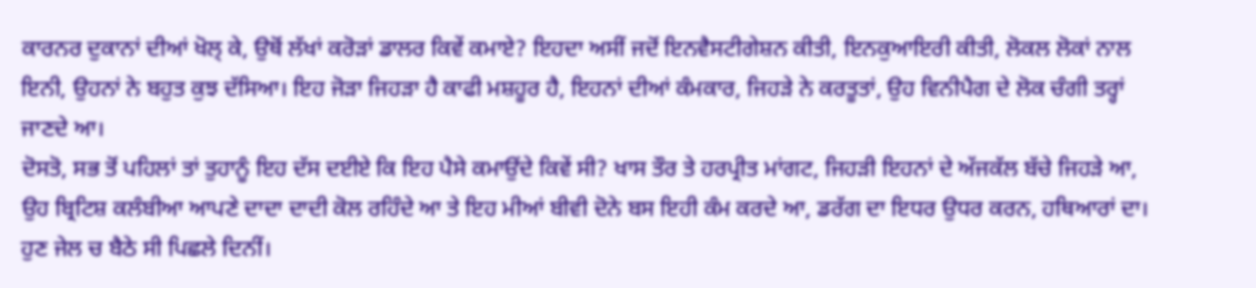ਕਾਰਨਰ ਦੁਕਾਨਾਂ ਦੀਆਂ ਖੋਲ੍ ਕੇ, ਉਥੋਂ ਲੱਖਾਂ ਕਰੋੜਾਂ ਡਾਲਰ ਕਿਵੇਂ ਕਮਾਏ? ਇਹਦਾ ਅਸੀਂ ਜਦੋਂ ਇਨਵੈਸਟੀਗੇਸ਼ਨ ਕੀਤੀ, ਇਨਕੁਆਇਰੀ ਕੀਤੀ, ਲੋਕਲ ਲੋਕਾਂ ਨਾਲ ਇਨੀ, ਉਹਨਾਂ ਨੇ ਬਹੁਤ ਕੁਝ ਦੱਸਿਆ। ਇਹ ਜੋੜਾ ਜਿਹੜਾ ਹੈ ਕਾਫੀ ਮਸ਼ਹੂਰ ਹੈ, ਇਹਨਾਂ ਦੀਆਂ ਕੰਮਕਾਰ, ਜਿਹੜੇ ਨੇ ਕਰਤੂਤਾਂ, ਉਹ ਵਿਨੀਪੈਗ ਦੇ ਲੋਕ ਚੰਗੀ ਤਰ੍ਹਾਂ ਜਾਣਦੇ ਆ।
ਦੋਸਤੋ, ਸਭ ਤੋਂ ਪਹਿਲਾਂ ਤਾਂ ਤੁਹਾਨੂੰ ਇਹ ਦੱਸ ਦਈਏ ਕਿ ਇਹ ਪੈਸੇ ਕਮਾਉਂਦੇ ਕਿਵੇਂ ਸੀ? ਖਾਸ ਤੌਰ ਤੇ ਹਰਪ੍ਰੀਤ ਮਾਂਗਟ, ਜਿਹੜੀ ਇਹਨਾਂ ਦੇ ਅੱਜਕੱਲ ਬੱਚੇ ਜਿਹੜੇ ਆ, ਉਹ ਬ੍ਰਿਟਿਸ਼ ਕਲੰਬੀਆ ਆਪਣੇ ਦਾਦਾ ਦਾਦੀ ਕੋਲ ਰਹਿੰਦੇ ਆ ਤੇ ਇਹ ਮੀਆਂ ਬੀਵੀ ਦੋਨੇ ਬਸ ਇਹੀ ਕੰਮ ਕਰਦੇ ਆ, ਡਰੱਗ ਦਾ ਇਧਰ ਉਧਰ ਕਰਨ, ਹਥਿਆਰਾਂ ਦਾ। ਹੁਣ ਜੇਲ ਚ ਬੈਠੇ ਸੀ ਪਿਛਲੇ ਦਿਨੀਂ।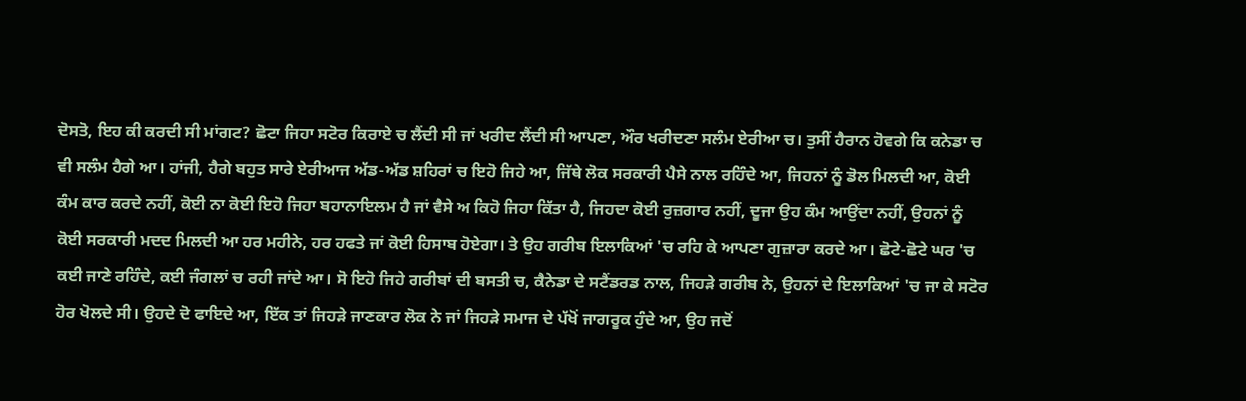ਦੋਸਤੋ, ਇਹ ਕੀ ਕਰਦੀ ਸੀ ਮਾਂਗਟ? ਛੋਟਾ ਜਿਹਾ ਸਟੋਰ ਕਿਰਾਏ ਚ ਲੈਂਦੀ ਸੀ ਜਾਂ ਖਰੀਦ ਲੈਂਦੀ ਸੀ ਆਪਣਾ, ਔਰ ਖਰੀਦਣਾ ਸਲੰਮ ਏਰੀਆ ਚ। ਤੁਸੀਂ ਹੈਰਾਨ ਹੋਵਗੇ ਕਿ ਕਨੇਡਾ ਚ ਵੀ ਸਲੰਮ ਹੈਗੇ ਆ। ਹਾਂਜੀ, ਹੈਗੇ ਬਹੁਤ ਸਾਰੇ ਏਰੀਆਜ ਅੱਡ-ਅੱਡ ਸ਼ਹਿਰਾਂ ਚ ਇਹੋ ਜਿਹੇ ਆ, ਜਿੱਥੇ ਲੋਕ ਸਰਕਾਰੀ ਪੈਸੇ ਨਾਲ ਰਹਿੰਦੇ ਆ, ਜਿਹਨਾਂ ਨੂੰ ਡੋਲ ਮਿਲਦੀ ਆ, ਕੋਈ ਕੰਮ ਕਾਰ ਕਰਦੇ ਨਹੀਂ, ਕੋਈ ਨਾ ਕੋਈ ਇਹੋ ਜਿਹਾ ਬਹਾਨਾਇਲਮ ਹੈ ਜਾਂ ਵੈਸੇ ਅ ਕਿਹੋ ਜਿਹਾ ਕਿੱਤਾ ਹੈ, ਜਿਹਦਾ ਕੋਈ ਰੁਜ਼ਗਾਰ ਨਹੀਂ, ਦੂਜਾ ਉਹ ਕੰਮ ਆਉਂਦਾ ਨਹੀਂ, ਉਹਨਾਂ ਨੂੰ ਕੋਈ ਸਰਕਾਰੀ ਮਦਦ ਮਿਲਦੀ ਆ ਹਰ ਮਹੀਨੇ, ਹਰ ਹਫਤੇ ਜਾਂ ਕੋਈ ਹਿਸਾਬ ਹੋਏਗਾ। ਤੇ ਉਹ ਗਰੀਬ ਇਲਾਕਿਆਂ 'ਚ ਰਹਿ ਕੇ ਆਪਣਾ ਗੁਜ਼ਾਰਾ ਕਰਦੇ ਆ। ਛੋਟੇ-ਛੋਟੇ ਘਰ 'ਚ ਕਈ ਜਾਣੇ ਰਹਿੰਦੇ, ਕਈ ਜੰਗਲਾਂ ਚ ਰਹੀ ਜਾਂਦੇ ਆ। ਸੋ ਇਹੋ ਜਿਹੇ ਗਰੀਬਾਂ ਦੀ ਬਸਤੀ ਚ, ਕੈਨੇਡਾ ਦੇ ਸਟੈਂਡਰਡ ਨਾਲ, ਜਿਹੜੇ ਗਰੀਬ ਨੇ, ਉਹਨਾਂ ਦੇ ਇਲਾਕਿਆਂ 'ਚ ਜਾ ਕੇ ਸਟੋਰ ਹੋਰ ਖੋਲਦੇ ਸੀ। ਉਹਦੇ ਦੋ ਫਾਇਦੇ ਆ, ਇੱਕ ਤਾਂ ਜਿਹੜੇ ਜਾਣਕਾਰ ਲੋਕ ਨੇ ਜਾਂ ਜਿਹੜੇ ਸਮਾਜ ਦੇ ਪੱਖੋਂ ਜਾਗਰੂਕ ਹੁੰਦੇ ਆ, ਉਹ ਜਦੋਂ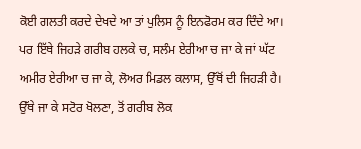ਕੋਈ ਗਲਤੀ ਕਰਦੇ ਦੇਖਦੇ ਆ ਤਾਂ ਪੁਲਿਸ ਨੂੰ ਇਨਫੋਰਮ ਕਰ ਦਿੰਦੇ ਆ। ਪਰ ਇੱਥੇ ਜਿਹੜੇ ਗਰੀਬ ਹਲਕੇ ਚ, ਸਲੰਮ ਏਰੀਆ ਚ ਜਾ ਕੇ ਜਾਂ ਘੱਟ ਅਮੀਰ ਏਰੀਆ ਚ ਜਾ ਕੇ, ਲੋਅਰ ਮਿਡਲ ਕਲਾਸ, ਉੱਥੋਂ ਦੀ ਜਿਹੜੀ ਹੈ। ਉੱਥੇ ਜਾ ਕੇ ਸਟੋਰ ਖੋਲਣਾ, ਤੋਂ ਗਰੀਬ ਲੋਕ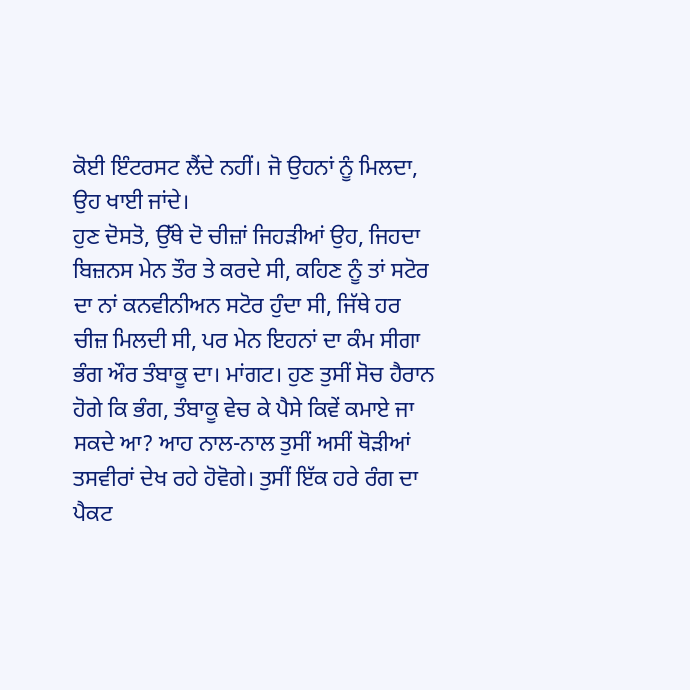ਕੋਈ ਇੰਟਰਸਟ ਲੈਂਦੇ ਨਹੀਂ। ਜੋ ਉਹਨਾਂ ਨੂੰ ਮਿਲਦਾ, ਉਹ ਖਾਈ ਜਾਂਦੇ।
ਹੁਣ ਦੋਸਤੋ, ਉੱਥੇ ਦੋ ਚੀਜ਼ਾਂ ਜਿਹੜੀਆਂ ਉਹ, ਜਿਹਦਾ ਬਿਜ਼ਨਸ ਮੇਨ ਤੌਰ ਤੇ ਕਰਦੇ ਸੀ, ਕਹਿਣ ਨੂੰ ਤਾਂ ਸਟੋਰ ਦਾ ਨਾਂ ਕਨਵੀਨੀਅਨ ਸਟੋਰ ਹੁੰਦਾ ਸੀ, ਜਿੱਥੇ ਹਰ ਚੀਜ਼ ਮਿਲਦੀ ਸੀ, ਪਰ ਮੇਨ ਇਹਨਾਂ ਦਾ ਕੰਮ ਸੀਗਾ ਭੰਗ ਔਰ ਤੰਬਾਕੂ ਦਾ। ਮਾਂਗਟ। ਹੁਣ ਤੁਸੀਂ ਸੋਚ ਹੈਰਾਨ ਹੋਗੇ ਕਿ ਭੰਗ, ਤੰਬਾਕੂ ਵੇਚ ਕੇ ਪੈਸੇ ਕਿਵੇਂ ਕਮਾਏ ਜਾ ਸਕਦੇ ਆ? ਆਹ ਨਾਲ-ਨਾਲ ਤੁਸੀਂ ਅਸੀਂ ਥੋੜੀਆਂ ਤਸਵੀਰਾਂ ਦੇਖ ਰਹੇ ਹੋਵੋਗੇ। ਤੁਸੀਂ ਇੱਕ ਹਰੇ ਰੰਗ ਦਾ ਪੈਕਟ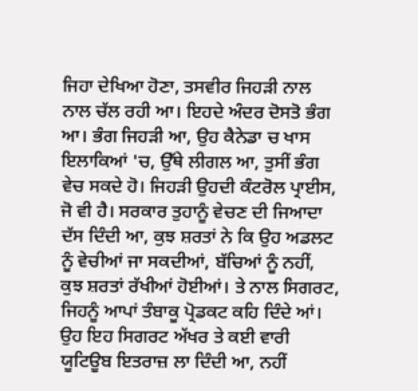ਜਿਹਾ ਦੇਖਿਆ ਹੋਣਾ, ਤਸਵੀਰ ਜਿਹੜੀ ਨਾਲ ਨਾਲ ਚੱਲ ਰਹੀ ਆ। ਇਹਦੇ ਅੰਦਰ ਦੋਸਤੋ ਭੰਗ ਆ। ਭੰਗ ਜਿਹੜੀ ਆ, ਉਹ ਕੈਨੇਡਾ ਚ ਖਾਸ ਇਲਾਕਿਆਂ 'ਚ, ਉੱਥੇ ਲੀਗਲ ਆ, ਤੁਸੀਂ ਭੰਗ ਵੇਚ ਸਕਦੇ ਹੋ। ਜਿਹੜੀ ਉਹਦੀ ਕੰਟਰੋਲ ਪ੍ਰਾਈਸ, ਜੋ ਵੀ ਹੈ। ਸਰਕਾਰ ਤੁਹਾਨੂੰ ਵੇਚਣ ਦੀ ਜਿਆਦਾ ਦੱਸ ਦਿੰਦੀ ਆ, ਕੁਝ ਸ਼ਰਤਾਂ ਨੇ ਕਿ ਉਹ ਅਡਲਟ ਨੂੰ ਵੇਚੀਆਂ ਜਾ ਸਕਦੀਆਂ, ਬੱਚਿਆਂ ਨੂੰ ਨਹੀਂ, ਕੁਝ ਸ਼ਰਤਾਂ ਰੱਖੀਆਂ ਹੋਈਆਂ। ਤੇ ਨਾਲ ਸਿਗਰਟ, ਜਿਹਨੂੰ ਆਪਾਂ ਤੰਬਾਕੂ ਪ੍ਰੋਡਕਟ ਕਹਿ ਦਿੰਦੇ ਆਂ। ਉਹ ਇਹ ਸਿਗਰਟ ਅੱਖਰ ਤੇ ਕਈ ਵਾਰੀ ਯੂਟਿਊਬ ਇਤਰਾਜ਼ ਲਾ ਦਿੰਦੀ ਆ, ਨਹੀਂ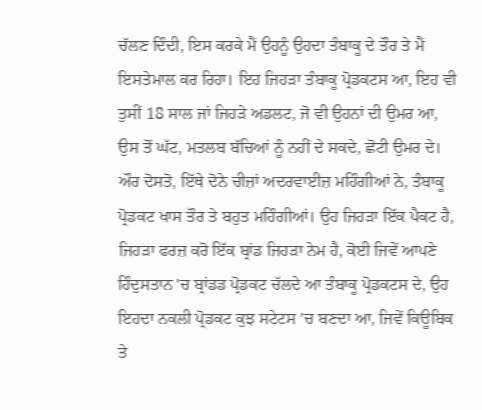ਚੱਲਣ ਦਿੰਦੀ, ਇਸ ਕਰਕੇ ਮੈਂ ਉਹਨੂੰ ਉਹਦਾ ਤੰਬਾਕੂ ਦੇ ਤੌਰ ਤੇ ਮੈਂ ਇਸਤੇਮਾਲ ਕਰ ਰਿਹਾ। ਇਹ ਜਿਹੜਾ ਤੰਬਾਕੂ ਪ੍ਰੋਡਕਟਸ ਆ, ਇਹ ਵੀ ਤੁਸੀਂ 18 ਸਾਲ ਜਾਂ ਜਿਹੜੇ ਅਡਲਟ, ਜੋ ਵੀ ਉਹਨਾਂ ਦੀ ਉਮਰ ਆ, ਉਸ ਤੋਂ ਘੱਟ, ਮਤਲਬ ਬੱਚਿਆਂ ਨੂੰ ਨਹੀਂ ਦੇ ਸਕਦੇ, ਛੋਟੀ ਉਮਰ ਦੇ। ਔਰ ਦੋਸਤੋ, ਇੱਥੇ ਦੋਨੇ ਚੀਜ਼ਾਂ ਅਦਰਵਾਈਜ਼ ਮਹਿੰਗੀਆਂ ਨੇ, ਤੰਬਾਕੂ ਪ੍ਰੋਡਕਟ ਖਾਸ ਤੌਰ ਤੇ ਬਹੁਤ ਮਹਿੰਗੀਆਂ। ਉਹ ਜਿਹੜਾ ਇੱਕ ਪੈਕਟ ਹੈ, ਜਿਹੜਾ ਫਰਜ਼ ਕਰੋ ਇੱਕ ਬ੍ਰਾਂਡ ਜਿਹੜਾ ਨੇਮ ਹੈ, ਕੋਈ ਜਿਵੇਂ ਆਪਣੇ ਹਿੰਦੁਸਤਾਨ 'ਚ ਬ੍ਰਾਂਡਡ ਪ੍ਰੋਡਕਟ ਚੱਲਦੇ ਆ ਤੰਬਾਕੂ ਪ੍ਰੋਡਕਟਸ ਦੇ, ਉਹ ਇਹਦਾ ਨਕਲੀ ਪ੍ਰੋਡਕਟ ਕੁਝ ਸਟੇਟਸ 'ਚ ਬਣਦਾ ਆ, ਜਿਵੇਂ ਕਿਊਬਿਕ ਤੇ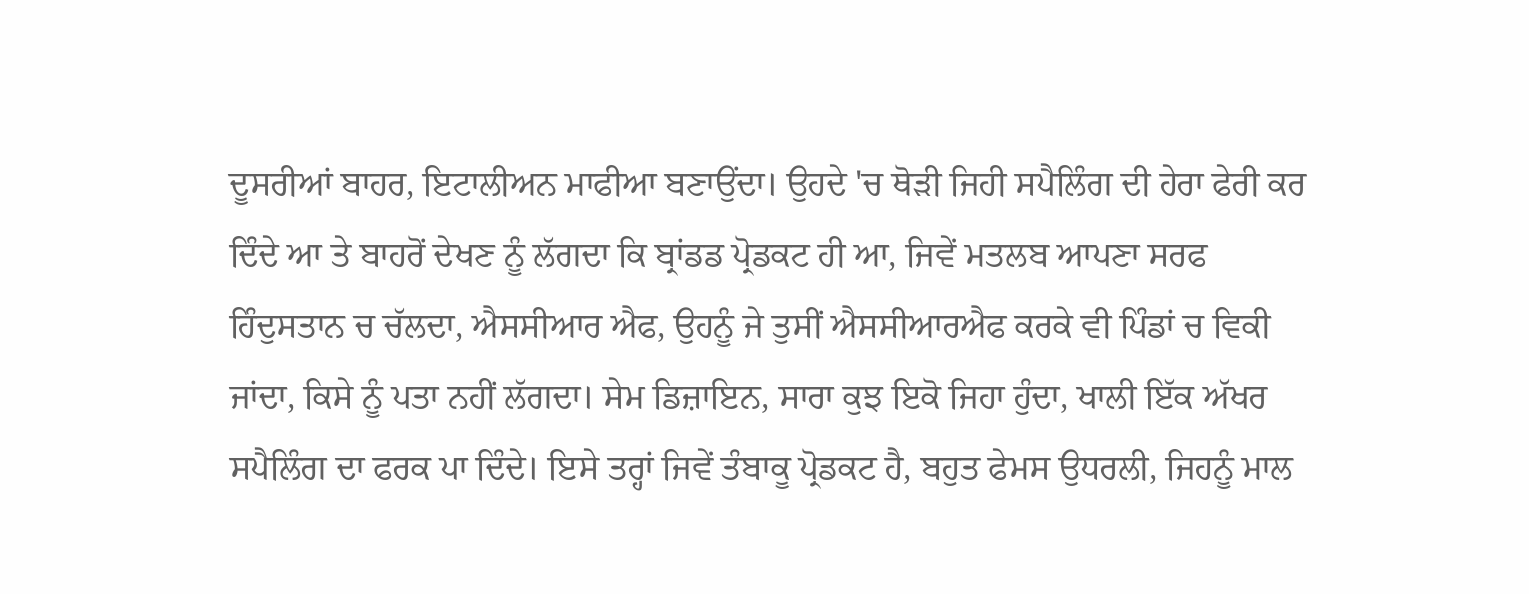ਦੂਸਰੀਆਂ ਬਾਹਰ, ਇਟਾਲੀਅਨ ਮਾਫੀਆ ਬਣਾਉਂਦਾ। ਉਹਦੇ 'ਚ ਥੋੜੀ ਜਿਹੀ ਸਪੈਲਿੰਗ ਦੀ ਹੇਰਾ ਫੇਰੀ ਕਰ ਦਿੰਦੇ ਆ ਤੇ ਬਾਹਰੋਂ ਦੇਖਣ ਨੂੰ ਲੱਗਦਾ ਕਿ ਬ੍ਰਾਂਡਡ ਪ੍ਰੋਡਕਟ ਹੀ ਆ, ਜਿਵੇਂ ਮਤਲਬ ਆਪਣਾ ਸਰਫ ਹਿੰਦੁਸਤਾਨ ਚ ਚੱਲਦਾ, ਐਸਸੀਆਰ ਐਫ, ਉਹਨੂੰ ਜੇ ਤੁਸੀਂ ਐਸਸੀਆਰਐਫ ਕਰਕੇ ਵੀ ਪਿੰਡਾਂ ਚ ਵਿਕੀ ਜਾਂਦਾ, ਕਿਸੇ ਨੂੰ ਪਤਾ ਨਹੀਂ ਲੱਗਦਾ। ਸੇਮ ਡਿਜ਼ਾਇਨ, ਸਾਰਾ ਕੁਝ ਇਕੋ ਜਿਹਾ ਹੁੰਦਾ, ਖਾਲੀ ਇੱਕ ਅੱਖਰ ਸਪੈਲਿੰਗ ਦਾ ਫਰਕ ਪਾ ਦਿੰਦੇ। ਇਸੇ ਤਰ੍ਹਾਂ ਜਿਵੇਂ ਤੰਬਾਕੂ ਪ੍ਰੋਡਕਟ ਹੈ, ਬਹੁਤ ਫੇਮਸ ਉਧਰਲੀ, ਜਿਹਨੂੰ ਮਾਲ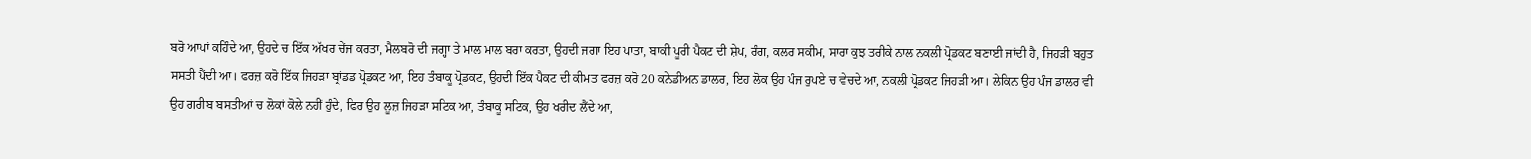ਬਰੋ ਆਪਾਂ ਕਹਿੰਦੇ ਆ, ਉਹਦੇ ਚ ਇੱਕ ਅੱਖਰ ਚੇਂਜ ਕਰਤਾ, ਮੈਲਬਰੋ ਦੀ ਜਗ੍ਹਾ ਤੇ ਮਾਲ ਮਾਲ ਬਰਾ ਕਰਤਾ, ਉਹਦੀ ਜਗਾ ਇਹ ਪਾਤਾ, ਬਾਕੀ ਪੂਰੀ ਪੈਕਟ ਦੀ ਸ਼ੇਪ, ਰੰਗ, ਕਲਰ ਸਕੀਮ, ਸਾਰਾ ਕੁਝ ਤਰੀਕੇ ਨਾਲ ਨਕਲੀ ਪ੍ਰੋਡਕਟ ਬਣਾਈ ਜਾਂਦੀ ਹੈ, ਜਿਹੜੀ ਬਹੁਤ ਸਸਤੀ ਪੈਂਦੀ ਆ। ਫਰਜ਼ ਕਰੋ ਇੱਕ ਜਿਹੜਾ ਬ੍ਰਾਂਡਡ ਪ੍ਰੋਡਕਟ ਆ, ਇਹ ਤੰਬਾਕੂ ਪ੍ਰੋਡਕਟ, ਉਹਦੀ ਇੱਕ ਪੈਕਟ ਦੀ ਕੀਮਤ ਫਰਜ਼ ਕਰੋ 20 ਕਨੇਡੀਅਨ ਡਾਲਰ, ਇਹ ਲੋਕ ਉਹ ਪੰਜ ਰੁਪਏ ਚ ਵੇਚਦੇ ਆ, ਨਕਲੀ ਪ੍ਰੋਡਕਟ ਜਿਹੜੀ ਆ। ਲੇਕਿਨ ਉਹ ਪੰਜ ਡਾਲਰ ਵੀ ਉਹ ਗਰੀਬ ਬਸਤੀਆਂ ਚ ਲੋਕਾਂ ਕੋਲੇ ਨਹੀਂ ਹੁੰਦੇ, ਫਿਰ ਉਹ ਲੂਜ਼ ਜਿਹੜਾ ਸਟਿਕ ਆ, ਤੰਬਾਕੂ ਸਟਿਕ, ਉਹ ਖਰੀਦ ਲੈਂਦੇ ਆ,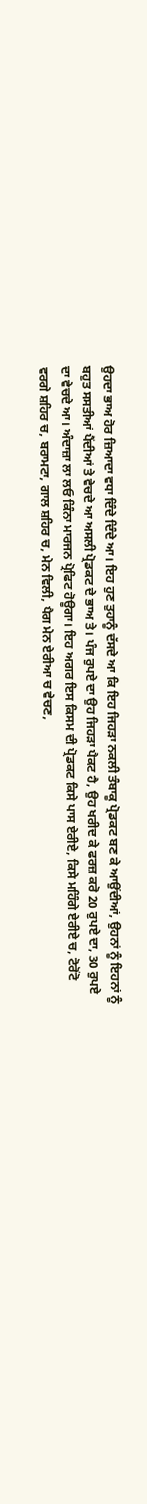ਉਹਦਾ ਭਾਅ ਹੋਰ ਜ਼ਿਆਦਾ ਵਧਾ ਦਿੰਦੇ ਦਿੰਦੇ ਆ। ਇਹ ਹੁਣ ਤੁਹਾਨੂੰ ਦੱਸਦੇ ਆ ਕਿ ਇਹ ਜਿਹੜਾ ਨਕਲੀ ਤੰਬਾਕੂ ਪ੍ਰੋਡਕਟ ਬਣ ਕੇ ਆਉਂਦੀਆਂ, ਉਹਨਾਂ ਨੂੰ ਇਹਨਾਂ ਨੂੰ ਬਹੁਤ ਸਸਤੀਆਂ ਪੈਂਦੀਆਂ ਤੇ ਵੇਚਦੇ ਆ ਅਸਲੀ ਪ੍ਰੋਡਕਟ ਦੇ ਭਾਅ ਤੇ। ਪੰਜ ਰੁਪਏ ਦਾ ਉਹ ਜਿਹੜਾ ਪੈਕਟ ਹੈ, ਉਹ ਖਰੀਦ ਕੇ ਫਰਜ਼ ਕਰੋ 20 ਰੁਪਏ ਦਾ, 30 ਰੁਪਏ ਦਾ ਵੇਚਦੇ ਆ। ਅੰਦਾਜ਼ਾ ਲਾ ਲਓ ਕਿੰਨਾ ਮਾਰਜਨ ਪ੍ਰੋਫਿਟ ਹੋਊਗਾ। ਇਹ ਅਗਰ ਇਸ ਕਿਸਮ ਦੀ ਪ੍ਰੋਡਕਟ ਕਿਸੇ ਪਾਸ ਏਰੀਏ, ਕਿਸੇ ਮਹਿੰਗੇ ਏਰੀਏ ਚ, ਟੋਰੋਂਟੋ ਵਰਗੇ ਸ਼ਹਿਰ ਚ, ਬਰਾਮਟਾ, ਗਾਲ ਸ਼ਹਿਰ ਚ, ਮੇਨ ਵਿਲੀ, ਪੈਗ ਮੇਨ ਏਰੀਆ ਚ ਵੇਚਣ,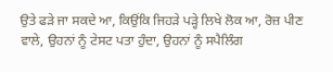ਉਤੇ ਫੜੇ ਜਾ ਸਕਦੇ ਆ, ਕਿਉਂਕਿ ਜਿਹੜੇ ਪੜ੍ਹੇ ਲਿਖੇ ਲੋਕ ਆ, ਰੋਜ਼ ਪੀਣ ਵਾਲੇ, ਉਹਨਾਂ ਨੂੰ ਟੇਸਟ ਪਤਾ ਹੁੰਦਾ, ਉਹਨਾਂ ਨੂੰ ਸਪੈਲਿੰਗ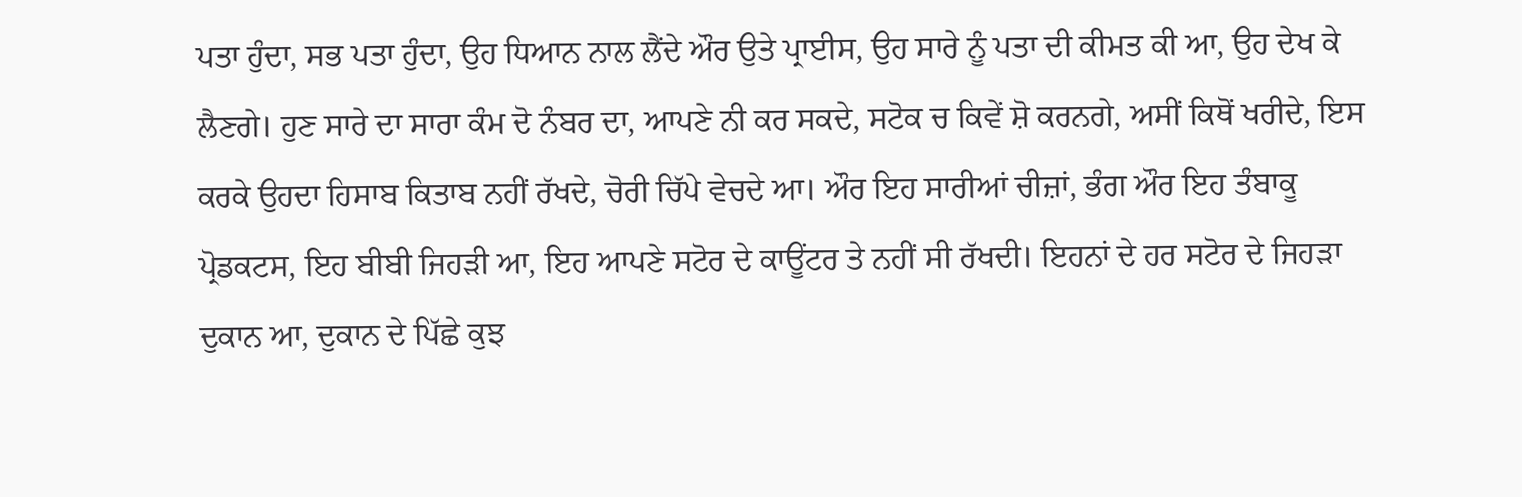ਪਤਾ ਹੁੰਦਾ, ਸਭ ਪਤਾ ਹੁੰਦਾ, ਉਹ ਧਿਆਨ ਨਾਲ ਲੈਂਦੇ ਔਰ ਉਤੇ ਪ੍ਰਾਈਸ, ਉਹ ਸਾਰੇ ਨੂੰ ਪਤਾ ਦੀ ਕੀਮਤ ਕੀ ਆ, ਉਹ ਦੇਖ ਕੇ ਲੈਣਗੇ। ਹੁਣ ਸਾਰੇ ਦਾ ਸਾਰਾ ਕੰਮ ਦੋ ਨੰਬਰ ਦਾ, ਆਪਣੇ ਨੀ ਕਰ ਸਕਦੇ, ਸਟੋਕ ਚ ਕਿਵੇਂ ਸ਼ੋ ਕਰਨਗੇ, ਅਸੀਂ ਕਿਥੋਂ ਖਰੀਦੇ, ਇਸ ਕਰਕੇ ਉਹਦਾ ਹਿਸਾਬ ਕਿਤਾਬ ਨਹੀਂ ਰੱਖਦੇ, ਚੋਰੀ ਚਿੱਪੇ ਵੇਚਦੇ ਆ। ਔਰ ਇਹ ਸਾਰੀਆਂ ਚੀਜ਼ਾਂ, ਭੰਗ ਔਰ ਇਹ ਤੰਬਾਕੂ ਪ੍ਰੋਡਕਟਸ, ਇਹ ਬੀਬੀ ਜਿਹੜੀ ਆ, ਇਹ ਆਪਣੇ ਸਟੋਰ ਦੇ ਕਾਊਂਟਰ ਤੇ ਨਹੀਂ ਸੀ ਰੱਖਦੀ। ਇਹਨਾਂ ਦੇ ਹਰ ਸਟੋਰ ਦੇ ਜਿਹੜਾ ਦੁਕਾਨ ਆ, ਦੁਕਾਨ ਦੇ ਪਿੱਛੇ ਕੁਝ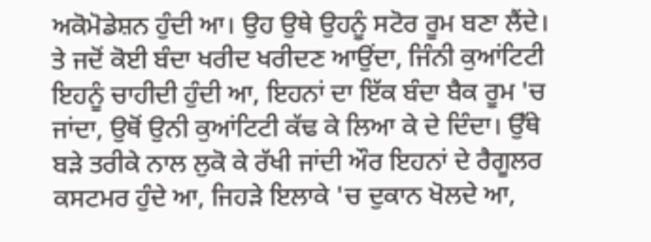ਅਕੋਮੋਡੇਸ਼ਨ ਹੁੰਦੀ ਆ। ਉਹ ਉਥੇ ਉਹਨੂੰ ਸਟੋਰ ਰੂਮ ਬਣਾ ਲੈਂਦੇ। ਤੇ ਜਦੋਂ ਕੋਈ ਬੰਦਾ ਖਰੀਦ ਖਰੀਦਣ ਆਉਂਦਾ, ਜਿੰਨੀ ਕੁਆਂਟਿਟੀ ਇਹਨੂੰ ਚਾਹੀਦੀ ਹੁੰਦੀ ਆ, ਇਹਨਾਂ ਦਾ ਇੱਕ ਬੰਦਾ ਬੈਕ ਰੂਮ 'ਚ ਜਾਂਦਾ, ਉਥੋਂ ਉਨੀ ਕੁਆਂਟਿਟੀ ਕੱਢ ਕੇ ਲਿਆ ਕੇ ਦੇ ਦਿੰਦਾ। ਉੱਥੇ ਬੜੇ ਤਰੀਕੇ ਨਾਲ ਲੁਕੋ ਕੇ ਰੱਖੀ ਜਾਂਦੀ ਔਰ ਇਹਨਾਂ ਦੇ ਰੈਗੂਲਰ ਕਸਟਮਰ ਹੁੰਦੇ ਆ, ਜਿਹੜੇ ਇਲਾਕੇ 'ਚ ਦੁਕਾਨ ਖੋਲਦੇ ਆ,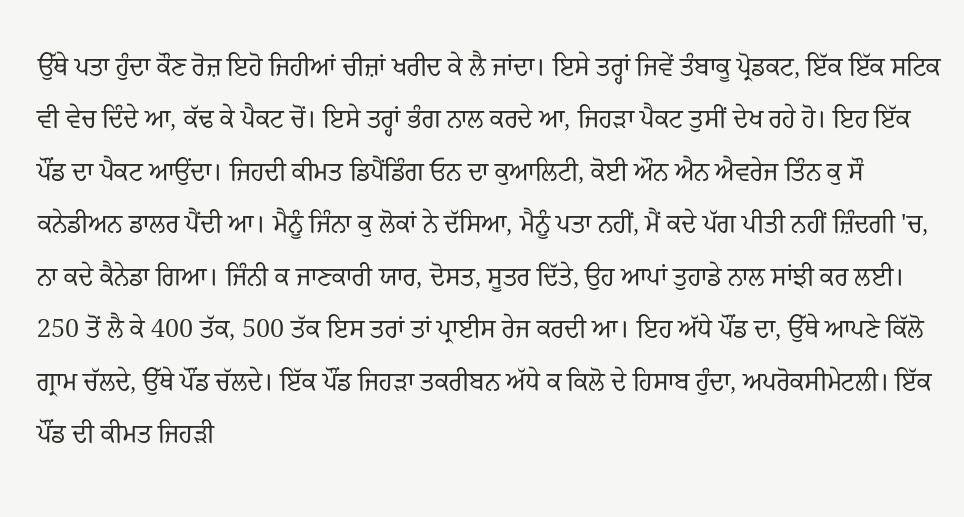ਉੱਥੇ ਪਤਾ ਹੁੰਦਾ ਕੌਣ ਰੋਜ਼ ਇਹੋ ਜਿਹੀਆਂ ਚੀਜ਼ਾਂ ਖਰੀਦ ਕੇ ਲੈ ਜਾਂਦਾ। ਇਸੇ ਤਰ੍ਹਾਂ ਜਿਵੇਂ ਤੰਬਾਕੂ ਪ੍ਰੋਡਕਟ, ਇੱਕ ਇੱਕ ਸਟਿਕ ਵੀ ਵੇਚ ਦਿੰਦੇ ਆ, ਕੱਢ ਕੇ ਪੈਕਟ ਚੋਂ। ਇਸੇ ਤਰ੍ਹਾਂ ਭੰਗ ਨਾਲ ਕਰਦੇ ਆ, ਜਿਹੜਾ ਪੈਕਟ ਤੁਸੀਂ ਦੇਖ ਰਹੇ ਹੋ। ਇਹ ਇੱਕ ਪੌਂਡ ਦਾ ਪੈਕਟ ਆਉਂਦਾ। ਜਿਹਦੀ ਕੀਮਤ ਡਿਪੈਂਡਿੰਗ ਓਨ ਦਾ ਕੁਆਲਿਟੀ, ਕੋਈ ਔਨ ਐਨ ਐਵਰੇਜ ਤਿੰਨ ਕੁ ਸੌ ਕਨੇਡੀਅਨ ਡਾਲਰ ਪੈਂਦੀ ਆ। ਮੈਨੂੰ ਜਿੰਨਾ ਕੁ ਲੋਕਾਂ ਨੇ ਦੱਸਿਆ, ਮੈਨੂੰ ਪਤਾ ਨਹੀਂ, ਮੈਂ ਕਦੇ ਪੱਗ ਪੀਤੀ ਨਹੀਂ ਜ਼ਿੰਦਗੀ 'ਚ, ਨਾ ਕਦੇ ਕੈਨੇਡਾ ਗਿਆ। ਜਿੰਨੀ ਕ ਜਾਣਕਾਰੀ ਯਾਰ, ਦੋਸਤ, ਸੂਤਰ ਦਿੱਤੇ, ਉਹ ਆਪਾਂ ਤੁਹਾਡੇ ਨਾਲ ਸਾਂਝੀ ਕਰ ਲਈ। 250 ਤੋਂ ਲੈ ਕੇ 400 ਤੱਕ, 500 ਤੱਕ ਇਸ ਤਰਾਂ ਤਾਂ ਪ੍ਰਾਈਸ ਰੇਜ ਕਰਦੀ ਆ। ਇਹ ਅੱਧੇ ਪੌਂਡ ਦਾ, ਉੱਥੇ ਆਪਣੇ ਕਿੱਲੋ ਗ੍ਰਾਮ ਚੱਲਦੇ, ਉੱਥੇ ਪੌਂਡ ਚੱਲਦੇ। ਇੱਕ ਪੌਂਡ ਜਿਹੜਾ ਤਕਰੀਬਨ ਅੱਧੇ ਕ ਕਿਲੋ ਦੇ ਹਿਸਾਬ ਹੁੰਦਾ, ਅਪਰੋਕਸੀਮੇਟਲੀ। ਇੱਕ ਪੌਂਡ ਦੀ ਕੀਮਤ ਜਿਹੜੀ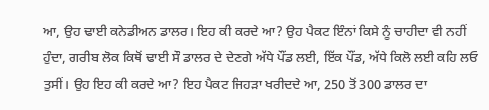ਆ, ਉਹ ਢਾਈ ਕਨੇਡੀਅਨ ਡਾਲਰ। ਇਹ ਕੀ ਕਰਦੇ ਆ? ਉਹ ਪੈਕਟ ਇੰਨਾਂ ਕਿਸੇ ਨੂੰ ਚਾਹੀਦਾ ਵੀ ਨਹੀਂ ਹੁੰਦਾ, ਗਰੀਬ ਲੋਕ ਕਿਥੋਂ ਢਾਈ ਸੌ ਡਾਲਰ ਦੇ ਦੇਣਗੇ ਅੱਧੇ ਪੌਂਡ ਲਈ, ਇੱਕ ਪੌਂਡ, ਅੱਧੇ ਕਿਲੋ ਲਈ ਕਹਿ ਲਓ ਤੁਸੀਂ। ਉਹ ਇਹ ਕੀ ਕਰਦੇ ਆ? ਇਹ ਪੈਕਟ ਜਿਹੜਾ ਖਰੀਦਦੇ ਆ, 250 ਤੋਂ 300 ਡਾਲਰ ਦਾ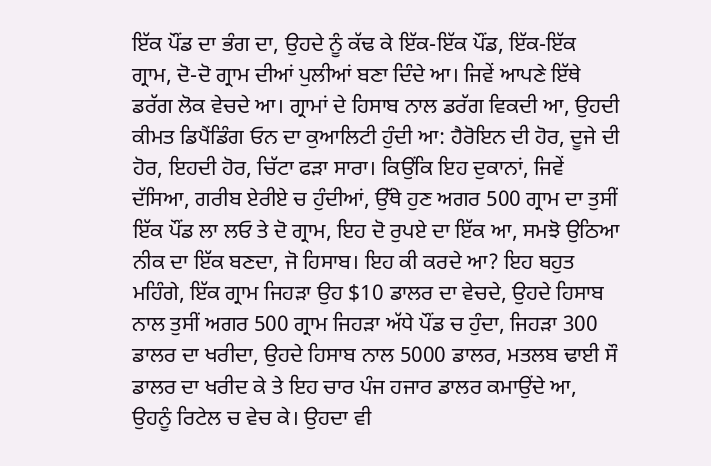ਇੱਕ ਪੌਂਡ ਦਾ ਭੰਗ ਦਾ, ਉਹਦੇ ਨੂੰ ਕੱਢ ਕੇ ਇੱਕ-ਇੱਕ ਪੌਂਡ, ਇੱਕ-ਇੱਕ ਗ੍ਰਾਮ, ਦੋ-ਦੋ ਗ੍ਰਾਮ ਦੀਆਂ ਪੁਲੀਆਂ ਬਣਾ ਦਿੰਦੇ ਆ। ਜਿਵੇਂ ਆਪਣੇ ਇੱਥੇ ਡਰੱਗ ਲੋਕ ਵੇਚਦੇ ਆ। ਗ੍ਰਾਮਾਂ ਦੇ ਹਿਸਾਬ ਨਾਲ ਡਰੱਗ ਵਿਕਦੀ ਆ, ਉਹਦੀ ਕੀਮਤ ਡਿਪੈਂਡਿੰਗ ਓਨ ਦਾ ਕੁਆਲਿਟੀ ਹੁੰਦੀ ਆ: ਹੈਰੋਇਨ ਦੀ ਹੋਰ, ਦੂਜੇ ਦੀ ਹੋਰ, ਇਹਦੀ ਹੋਰ, ਚਿੱਟਾ ਫੜਾ ਸਾਰਾ। ਕਿਉਂਕਿ ਇਹ ਦੁਕਾਨਾਂ, ਜਿਵੇਂ ਦੱਸਿਆ, ਗਰੀਬ ਏਰੀਏ ਚ ਹੁੰਦੀਆਂ, ਉੱਥੇ ਹੁਣ ਅਗਰ 500 ਗ੍ਰਾਮ ਦਾ ਤੁਸੀਂ ਇੱਕ ਪੌਂਡ ਲਾ ਲਓ ਤੇ ਦੋ ਗ੍ਰਾਮ, ਇਹ ਦੋ ਰੁਪਏ ਦਾ ਇੱਕ ਆ, ਸਮਝੋ ਉਠਿਆ ਨੀਕ ਦਾ ਇੱਕ ਬਣਦਾ, ਜੋ ਹਿਸਾਬ। ਇਹ ਕੀ ਕਰਦੇ ਆ? ਇਹ ਬਹੁਤ ਮਹਿੰਗੇ, ਇੱਕ ਗ੍ਰਾਮ ਜਿਹੜਾ ਉਹ $10 ਡਾਲਰ ਦਾ ਵੇਚਦੇ, ਉਹਦੇ ਹਿਸਾਬ ਨਾਲ ਤੁਸੀਂ ਅਗਰ 500 ਗ੍ਰਾਮ ਜਿਹੜਾ ਅੱਧੇ ਪੌਂਡ ਚ ਹੁੰਦਾ, ਜਿਹੜਾ 300 ਡਾਲਰ ਦਾ ਖਰੀਦਾ, ਉਹਦੇ ਹਿਸਾਬ ਨਾਲ 5000 ਡਾਲਰ, ਮਤਲਬ ਢਾਈ ਸੌ ਡਾਲਰ ਦਾ ਖਰੀਦ ਕੇ ਤੇ ਇਹ ਚਾਰ ਪੰਜ ਹਜਾਰ ਡਾਲਰ ਕਮਾਉਂਦੇ ਆ, ਉਹਨੂੰ ਰਿਟੇਲ ਚ ਵੇਚ ਕੇ। ਉਹਦਾ ਵੀ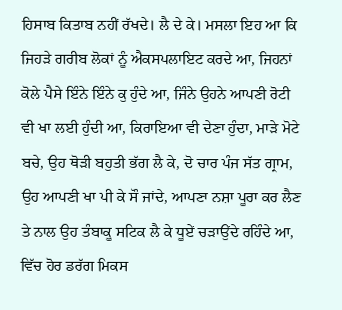ਹਿਸਾਬ ਕਿਤਾਬ ਨਹੀਂ ਰੱਖਦੇ। ਲੈ ਦੇ ਕੇ। ਮਸਲਾ ਇਹ ਆ ਕਿ ਜਿਹੜੇ ਗਰੀਬ ਲੋਕਾਂ ਨੂੰ ਐਕਸਪਲਾਇਟ ਕਰਦੇ ਆ, ਜਿਹਨਾਂ ਕੋਲੇ ਪੈਸੇ ਇੰਨੇ ਇੰਨੇ ਕੁ ਹੁੰਦੇ ਆ, ਜਿੰਨੇ ਉਹਨੇ ਆਪਣੀ ਰੋਟੀ ਵੀ ਖਾ ਲਈ ਹੁੰਦੀ ਆ, ਕਿਰਾਇਆ ਵੀ ਦੇਣਾ ਹੁੰਦਾ, ਮਾੜੇ ਮੋਟੇ ਬਚੇ, ਉਹ ਥੋੜੀ ਬਹੁਤੀ ਭੱਗ ਲੈ ਕੇ, ਦੋ ਚਾਰ ਪੰਜ ਸੱਤ ਗ੍ਰਾਮ, ਉਹ ਆਪਣੀ ਖਾ ਪੀ ਕੇ ਸੌ ਜਾਂਦੇ, ਆਪਣਾ ਨਸ਼ਾ ਪੂਰਾ ਕਰ ਲੈਣ ਤੇ ਨਾਲ ਉਹ ਤੰਬਾਕੂ ਸਟਿਕ ਲੈ ਕੇ ਧੂਏਂ ਚੜਾਉਂਦੇ ਰਹਿੰਦੇ ਆ, ਵਿੱਚ ਹੋਰ ਡਰੱਗ ਮਿਕਸ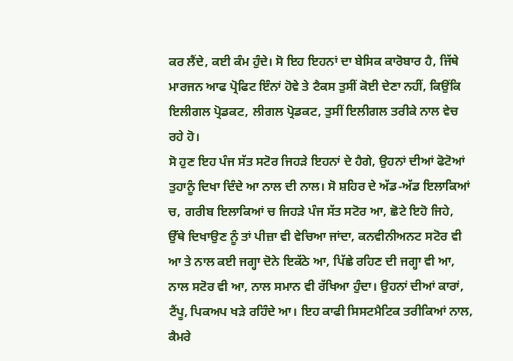ਕਰ ਲੈਂਦੇ, ਕਈ ਕੰਮ ਹੁੰਦੇ। ਸੋ ਇਹ ਇਹਨਾਂ ਦਾ ਬੇਸਿਕ ਕਾਰੋਬਾਰ ਹੈ, ਜਿੱਥੇ ਮਾਰਜਨ ਆਫ ਪ੍ਰੋਫਿਟ ਇੰਨਾਂ ਹੋਵੇ ਤੇ ਟੈਕਸ ਤੁਸੀਂ ਕੋਈ ਦੇਣਾ ਨਹੀਂ, ਕਿਉਂਕਿ ਇਲੀਗਲ ਪ੍ਰੋਡਕਟ, ਲੀਗਲ ਪ੍ਰੋਡਕਟ, ਤੁਸੀਂ ਇਲੀਗਲ ਤਰੀਕੇ ਨਾਲ ਵੇਚ ਰਹੇ ਹੋ।
ਸੋ ਹੁਣ ਇਹ ਪੰਜ ਸੱਤ ਸਟੋਰ ਜਿਹੜੇ ਇਹਨਾਂ ਦੇ ਹੈਗੇ, ਉਹਨਾਂ ਦੀਆਂ ਫੋਟੋਆਂ ਤੁਹਾਨੂੰ ਦਿਖਾ ਦਿੰਦੇ ਆ ਨਾਲ ਦੀ ਨਾਲ। ਸੋ ਸ਼ਹਿਰ ਦੇ ਅੱਡ-ਅੱਡ ਇਲਾਕਿਆਂ ਚ, ਗਰੀਬ ਇਲਾਕਿਆਂ ਚ ਜਿਹੜੇ ਪੰਜ ਸੱਤ ਸਟੋਰ ਆ, ਛੋਟੇ ਇਹੋ ਜਿਹੇ, ਉੱਥੇ ਦਿਖਾਉਣ ਨੂੰ ਤਾਂ ਪੀਜ਼ਾ ਵੀ ਵੇਚਿਆ ਜਾਂਦਾ, ਕਨਵੀਨੀਅਨਟ ਸਟੋਰ ਵੀ ਆ ਤੇ ਨਾਲ ਕਈ ਜਗ੍ਹਾ ਦੋਨੇ ਇਕੱਠੇ ਆ, ਪਿੱਛੇ ਰਹਿਣ ਦੀ ਜਗ੍ਹਾ ਵੀ ਆ, ਨਾਲ ਸਟੋਰ ਵੀ ਆ, ਨਾਲ ਸਮਾਨ ਵੀ ਰੱਖਿਆ ਹੁੰਦਾ। ਉਹਨਾਂ ਦੀਆਂ ਕਾਰਾਂ, ਟੈਂਪੂ, ਪਿਕਅਪ ਖੜੇ ਰਹਿੰਦੇ ਆ। ਇਹ ਕਾਫੀ ਸਿਸਟਮੈਟਿਕ ਤਰੀਕਿਆਂ ਨਾਲ, ਕੈਮਰੇ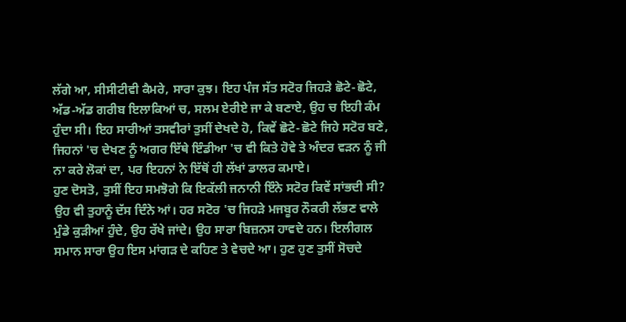ਲੱਗੇ ਆ, ਸੀਸੀਟੀਵੀ ਕੈਮਰੇ, ਸਾਰਾ ਕੁਝ। ਇਹ ਪੰਜ ਸੱਤ ਸਟੋਰ ਜਿਹੜੇ ਛੋਟੇ-ਛੋਟੇ, ਅੱਡ-ਅੱਡ ਗਰੀਬ ਇਲਾਕਿਆਂ ਚ, ਸਲਮ ਏਰੀਏ ਜਾ ਕੇ ਬਣਾਏ, ਉਹ ਚ ਇਹੀ ਕੰਮ ਹੁੰਦਾ ਸੀ। ਇਹ ਸਾਰੀਆਂ ਤਸਵੀਰਾਂ ਤੁਸੀਂ ਦੇਖਦੇ ਹੋ, ਕਿਵੇਂ ਛੋਟੇ-ਛੋਟੇ ਜਿਹੇ ਸਟੋਰ ਬਣੇ, ਜਿਹਨਾਂ 'ਚ ਦੇਖਣ ਨੂੰ ਅਗਰ ਇੱਥੇ ਇੰਡੀਆ 'ਚ ਵੀ ਕਿਤੇ ਹੋਵੇ ਤੇ ਅੰਦਰ ਵੜਨ ਨੂੰ ਜੀ ਨਾ ਕਰੇ ਲੋਕਾਂ ਦਾ, ਪਰ ਇਹਨਾਂ ਨੇ ਇੱਥੋਂ ਹੀ ਲੱਖਾਂ ਡਾਲਰ ਕਮਾਏ।
ਹੁਣ ਦੋਸਤੋ, ਤੁਸੀਂ ਇਹ ਸਮਝੋਗੇ ਕਿ ਇਕੱਲੀ ਜਨਾਨੀ ਇੰਨੇ ਸਟੋਰ ਕਿਵੇਂ ਸਾਂਭਦੀ ਸੀ? ਉਹ ਵੀ ਤੁਹਾਨੂੰ ਦੱਸ ਦਿੰਨੇ ਆਂ। ਹਰ ਸਟੋਰ 'ਚ ਜਿਹੜੇ ਮਜਬੂਰ ਨੌਕਰੀ ਲੱਭਣ ਵਾਲੇ ਮੁੰਡੇ ਕੁੜੀਆਂ ਹੁੰਦੇ, ਉਹ ਰੱਖੇ ਜਾਂਦੇ। ਉਹ ਸਾਰਾ ਬਿਜ਼ਨਸ ਹਾਵਦੇ ਹਨ। ਇਲੀਗਲ ਸਮਾਨ ਸਾਰਾ ਉਹ ਇਸ ਮਾਂਗੜ ਦੇ ਕਹਿਣ ਤੇ ਵੇਚਦੇ ਆ। ਹੁਣ ਹੁਣ ਤੁਸੀਂ ਸੋਚਦੇ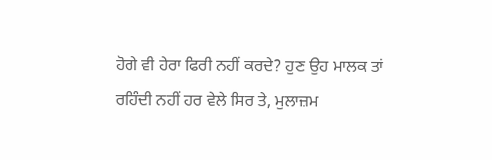ਹੋਗੇ ਵੀ ਹੇਰਾ ਫਿਰੀ ਨਹੀਂ ਕਰਦੇ? ਹੁਣ ਉਹ ਮਾਲਕ ਤਾਂ ਰਹਿੰਦੀ ਨਹੀਂ ਹਰ ਵੇਲੇ ਸਿਰ ਤੇ, ਮੁਲਾਜ਼ਮ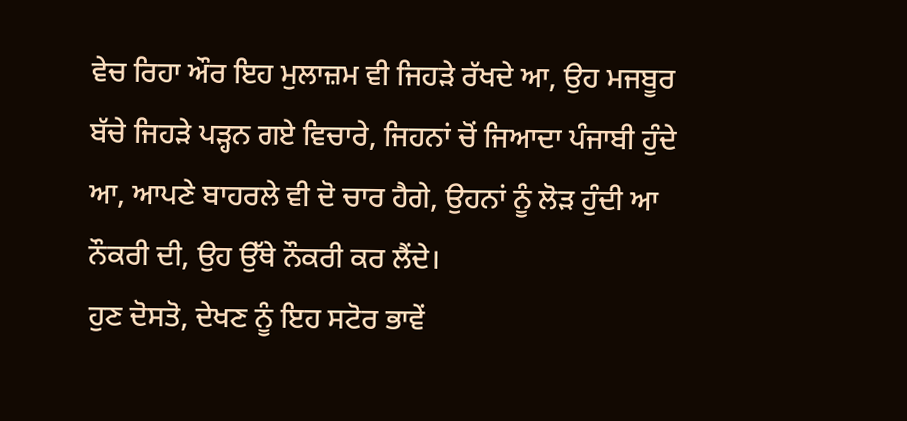ਵੇਚ ਰਿਹਾ ਔਰ ਇਹ ਮੁਲਾਜ਼ਮ ਵੀ ਜਿਹੜੇ ਰੱਖਦੇ ਆ, ਉਹ ਮਜਬੂਰ ਬੱਚੇ ਜਿਹੜੇ ਪੜ੍ਹਨ ਗਏ ਵਿਚਾਰੇ, ਜਿਹਨਾਂ ਚੋਂ ਜਿਆਦਾ ਪੰਜਾਬੀ ਹੁੰਦੇ ਆ, ਆਪਣੇ ਬਾਹਰਲੇ ਵੀ ਦੋ ਚਾਰ ਹੈਗੇ, ਉਹਨਾਂ ਨੂੰ ਲੋੜ ਹੁੰਦੀ ਆ ਨੌਕਰੀ ਦੀ, ਉਹ ਉੱਥੇ ਨੌਕਰੀ ਕਰ ਲੈਂਦੇ।
ਹੁਣ ਦੋਸਤੋ, ਦੇਖਣ ਨੂੰ ਇਹ ਸਟੋਰ ਭਾਵੇਂ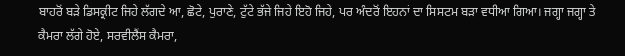ਬਾਹਰੋਂ ਬੜੇ ਡਿਸਕ੍ਰੀਟ ਜਿਹੇ ਲੱਗਦੇ ਆ, ਛੋਟੇ, ਪੁਰਾਣੇ, ਟੁੱਟੇ ਭੱਜੇ ਜਿਹੇ ਇਹੋ ਜਿਹੇ, ਪਰ ਅੰਦਰੋਂ ਇਹਨਾਂ ਦਾ ਸਿਸਟਮ ਬੜਾ ਵਧੀਆ ਗਿਆ। ਜਗ੍ਹਾ ਜਗ੍ਹਾ ਤੇ ਕੈਮਰਾ ਲੱਗੇ ਹੋਏ, ਸਰਵੀਲੈਂਸ ਕੈਮਰਾ,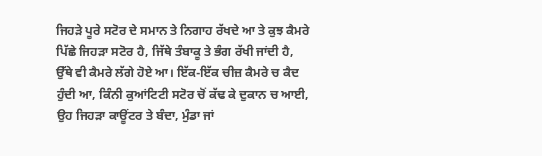ਜਿਹੜੇ ਪੂਰੇ ਸਟੋਰ ਦੇ ਸਮਾਨ ਤੇ ਨਿਗਾਹ ਰੱਖਦੇ ਆ ਤੇ ਕੁਝ ਕੈਮਰੇ ਪਿੱਛੇ ਜਿਹੜਾ ਸਟੋਰ ਹੈ, ਜਿੱਥੇ ਤੰਬਾਕੂ ਤੇ ਭੰਗ ਰੱਖੀ ਜਾਂਦੀ ਹੈ, ਉੱਥੇ ਵੀ ਕੈਮਰੇ ਲੱਗੇ ਹੋਏ ਆ। ਇੱਕ-ਇੱਕ ਚੀਜ਼ ਕੈਮਰੇ ਚ ਕੈਦ ਹੁੰਦੀ ਆ, ਕਿੰਨੀ ਕੁਆਂਟਿਟੀ ਸਟੋਰ ਚੋਂ ਕੱਢ ਕੇ ਦੁਕਾਨ ਚ ਆਈ, ਉਹ ਜਿਹੜਾ ਕਾਊਂਟਰ ਤੇ ਬੰਦਾ, ਮੁੰਡਾ ਜਾਂ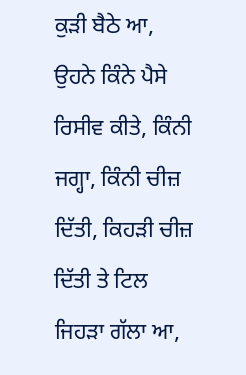ਕੁੜੀ ਬੈਠੇ ਆ, ਉਹਨੇ ਕਿੰਨੇ ਪੈਸੇ ਰਿਸੀਵ ਕੀਤੇ, ਕਿੰਨੀ ਜਗ੍ਹਾ, ਕਿੰਨੀ ਚੀਜ਼ ਦਿੱਤੀ, ਕਿਹੜੀ ਚੀਜ਼ ਦਿੱਤੀ ਤੇ ਟਿਲ ਜਿਹੜਾ ਗੱਲਾ ਆ,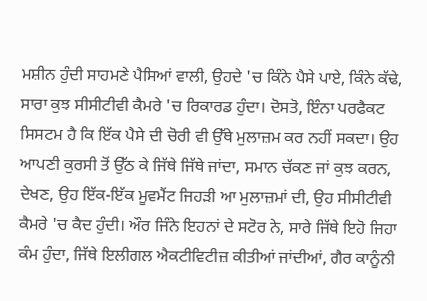ਮਸ਼ੀਨ ਹੁੰਦੀ ਸਾਹਮਣੇ ਪੈਸਿਆਂ ਵਾਲੀ, ਉਹਦੇ 'ਚ ਕਿੰਨੇ ਪੈਸੇ ਪਾਏ, ਕਿੰਨੇ ਕੱਢੇ, ਸਾਰਾ ਕੁਝ ਸੀਸੀਟੀਵੀ ਕੈਮਰੇ 'ਚ ਰਿਕਾਰਡ ਹੁੰਦਾ। ਦੋਸਤੋ, ਇੰਨਾ ਪਰਫੈਕਟ ਸਿਸਟਮ ਹੈ ਕਿ ਇੱਕ ਪੈਸੇ ਦੀ ਚੋਰੀ ਵੀ ਉੱਥੇ ਮੁਲਾਜ਼ਮ ਕਰ ਨਹੀਂ ਸਕਦਾ। ਉਹ ਆਪਣੀ ਕੁਰਸੀ ਤੋਂ ਉੱਠ ਕੇ ਜਿੱਥੇ ਜਿੱਥੇ ਜਾਂਦਾ, ਸਮਾਨ ਚੱਕਣ ਜਾਂ ਕੁਝ ਕਰਨ, ਦੇਖਣ, ਉਹ ਇੱਕ-ਇੱਕ ਮੂਵਮੈਂਟ ਜਿਹੜੀ ਆ ਮੁਲਾਜ਼ਮਾਂ ਦੀ, ਉਹ ਸੀਸੀਟੀਵੀ ਕੈਮਰੇ 'ਚ ਕੈਦ ਹੁੰਦੀ। ਔਰ ਜਿੰਨੇ ਇਹਨਾਂ ਦੇ ਸਟੋਰ ਨੇ, ਸਾਰੇ ਜਿੱਥੇ ਇਹੋ ਜਿਹਾ ਕੰਮ ਹੁੰਦਾ, ਜਿੱਥੇ ਇਲੀਗਲ ਐਕਟੀਵਿਟੀਜ਼ ਕੀਤੀਆਂ ਜਾਂਦੀਆਂ, ਗੈਰ ਕਾਨੂੰਨੀ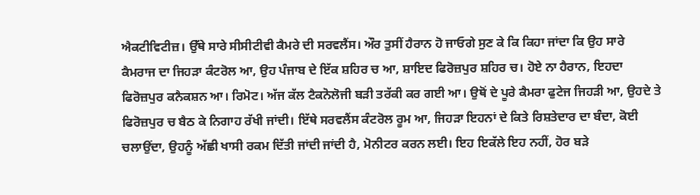ਐਕਟੀਵਿਟੀਜ਼। ਉੱਥੇ ਸਾਰੇ ਸੀਸੀਟੀਵੀ ਕੈਮਰੇ ਦੀ ਸਰਵਲੈਂਸ। ਔਰ ਤੁਸੀਂ ਹੈਰਾਨ ਹੋ ਜਾਓਗੇ ਸੁਣ ਕੇ ਕਿ ਕਿਹਾ ਜਾਂਦਾ ਕਿ ਉਹ ਸਾਰੇ ਕੈਮਰਾਜ ਦਾ ਜਿਹੜਾ ਕੰਟਰੋਲ ਆ, ਉਹ ਪੰਜਾਬ ਦੇ ਇੱਕ ਸ਼ਹਿਰ ਚ ਆ, ਸ਼ਾਇਦ ਫਿਰੋਜ਼ਪੁਰ ਸ਼ਹਿਰ ਚ। ਹੋਏ ਨਾ ਹੈਰਾਨ, ਇਹਦਾ ਫਿਰੋਜ਼ਪੁਰ ਕਨੈਕਸ਼ਨ ਆ। ਰਿਮੋਟ। ਅੱਜ ਕੱਲ ਟੈਕਨੋਲੋਜੀ ਬੜੀ ਤਰੱਕੀ ਕਰ ਗਈ ਆ। ਉਥੋਂ ਦੇ ਪੂਰੇ ਕੈਮਰਾ ਫੁਟੇਜ ਜਿਹੜੀ ਆ, ਉਹਦੇ ਤੇ ਫਿਰੋਜ਼ਪੁਰ ਚ ਬੈਠ ਕੇ ਨਿਗਾਹ ਰੱਖੀ ਜਾਂਦੀ। ਇੱਥੇ ਸਰਵਲੈਂਸ ਕੰਟਰੋਲ ਰੂਮ ਆ, ਜਿਹੜਾ ਇਹਨਾਂ ਦੇ ਕਿਤੇ ਰਿਸ਼ਤੇਦਾਰ ਦਾ ਬੰਦਾ, ਕੋਈ ਚਲਾਉਂਦਾ, ਉਹਨੂੰ ਅੱਛੀ ਖਾਸੀ ਰਕਮ ਦਿੱਤੀ ਜਾਂਦੀ ਜਾਂਦੀ ਹੈ, ਮੋਨੀਟਰ ਕਰਨ ਲਈ। ਇਹ ਇਕੱਲੇ ਇਹ ਨਹੀਂ, ਹੋਰ ਬੜੇ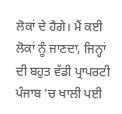ਲੋਕਾਂ ਦੇ ਹੈਗੇ। ਮੈਂ ਕਈ ਲੋਕਾਂ ਨੂੰ ਜਾਣਦਾ, ਜਿਨ੍ਹਾਂ ਦੀ ਬਹੁਤ ਵੱਡੀ ਪ੍ਰਾਪਰਟੀ ਪੰਜਾਬ 'ਚ ਖਾਲੀ ਪਈ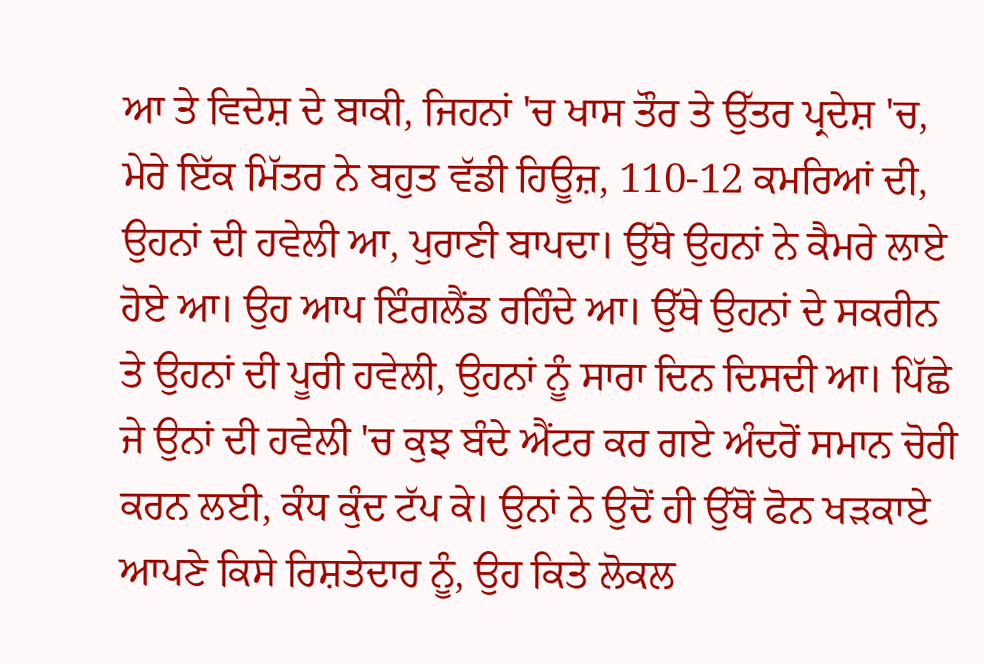ਆ ਤੇ ਵਿਦੇਸ਼ ਦੇ ਬਾਕੀ, ਜਿਹਨਾਂ 'ਚ ਖਾਸ ਤੌਰ ਤੇ ਉੱਤਰ ਪ੍ਰਦੇਸ਼ 'ਚ, ਮੇਰੇ ਇੱਕ ਮਿੱਤਰ ਨੇ ਬਹੁਤ ਵੱਡੀ ਹਿਊਜ਼, 110-12 ਕਮਰਿਆਂ ਦੀ, ਉਹਨਾਂ ਦੀ ਹਵੇਲੀ ਆ, ਪੁਰਾਣੀ ਬਾਪਦਾ। ਉੱਥੇ ਉਹਨਾਂ ਨੇ ਕੈਮਰੇ ਲਾਏ ਹੋਏ ਆ। ਉਹ ਆਪ ਇੰਗਲੈਂਡ ਰਹਿੰਦੇ ਆ। ਉੱਥੇ ਉਹਨਾਂ ਦੇ ਸਕਰੀਨ ਤੇ ਉਹਨਾਂ ਦੀ ਪੂਰੀ ਹਵੇਲੀ, ਉਹਨਾਂ ਨੂੰ ਸਾਰਾ ਦਿਨ ਦਿਸਦੀ ਆ। ਪਿੱਛੇ ਜੇ ਉਨਾਂ ਦੀ ਹਵੇਲੀ 'ਚ ਕੁਝ ਬੰਦੇ ਐਂਟਰ ਕਰ ਗਏ ਅੰਦਰੋਂ ਸਮਾਨ ਚੋਰੀ ਕਰਨ ਲਈ, ਕੰਧ ਕੁੰਦ ਟੱਪ ਕੇ। ਉਨਾਂ ਨੇ ਉਦੋਂ ਹੀ ਉੱਥੋਂ ਫੋਨ ਖੜਕਾਏ ਆਪਣੇ ਕਿਸੇ ਰਿਸ਼ਤੇਦਾਰ ਨੂੰ, ਉਹ ਕਿਤੇ ਲੋਕਲ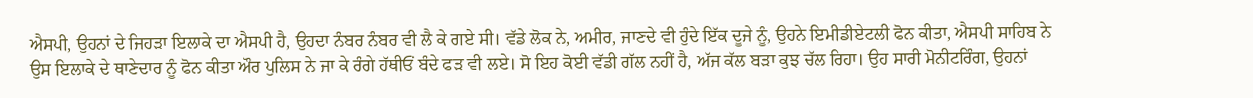ਐਸਪੀ, ਉਹਨਾਂ ਦੇ ਜਿਹੜਾ ਇਲਾਕੇ ਦਾ ਐਸਪੀ ਹੈ, ਉਹਦਾ ਨੰਬਰ ਨੰਬਰ ਵੀ ਲੈ ਕੇ ਗਏ ਸੀ। ਵੱਡੇ ਲੋਕ ਨੇ, ਅਮੀਰ, ਜਾਣਦੇ ਵੀ ਹੁੰਦੇ ਇੱਕ ਦੂਜੇ ਨੂੰ, ਉਹਨੇ ਇਮੀਡੀਏਟਲੀ ਫੋਨ ਕੀਤਾ, ਐਸਪੀ ਸਾਹਿਬ ਨੇ ਉਸ ਇਲਾਕੇ ਦੇ ਥਾਣੇਦਾਰ ਨੂੰ ਫੋਨ ਕੀਤਾ ਔਰ ਪੁਲਿਸ ਨੇ ਜਾ ਕੇ ਰੰਗੇ ਹੱਥੀਓਂ ਬੰਦੇ ਫੜ ਵੀ ਲਏ। ਸੋ ਇਹ ਕੋਈ ਵੱਡੀ ਗੱਲ ਨਹੀਂ ਹੈ, ਅੱਜ ਕੱਲ ਬੜਾ ਕੁਝ ਚੱਲ ਰਿਹਾ। ਉਹ ਸਾਰੀ ਮੋਨੀਟਰਿੰਗ, ਉਹਨਾਂ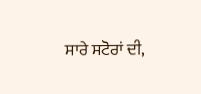ਸਾਰੇ ਸਟੋਰਾਂ ਦੀ,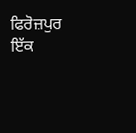ਫਿਰੋਜ਼ਪੁਰ ਇੱਕ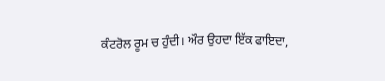ਕੰਟਰੋਲ ਰੂਮ ਚ ਹੁੰਦੀ। ਔਰ ਉਹਦਾ ਇੱਕ ਫਾਇਦਾ,